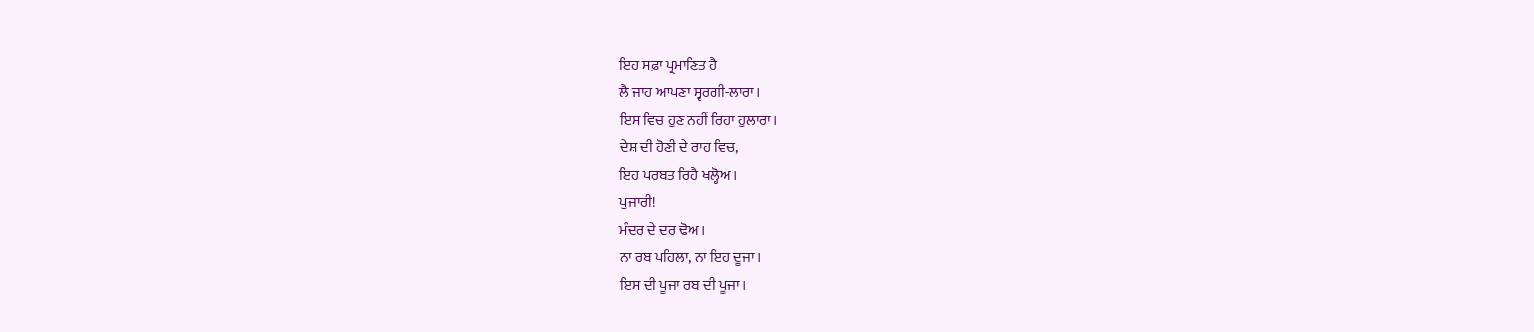ਇਹ ਸਫ਼ਾ ਪ੍ਰਮਾਣਿਤ ਹੈ
ਲੈ ਜਾਹ ਆਪਣਾ ਸ੍ਵਰਗੀ-ਲਾਰਾ।
ਇਸ ਵਿਚ ਹੁਣ ਨਹੀਂ ਰਿਹਾ ਹੁਲਾਰਾ।
ਦੇਸ਼ ਦੀ ਹੋਣੀ ਦੇ ਰਾਹ ਵਿਚ,
ਇਹ ਪਰਬਤ ਰਿਹੈ ਖਲ੍ਹੋਅ।
ਪੁਜਾਰੀ!
ਮੰਦਰ ਦੇ ਦਰ ਢੋਅ।
ਨਾ ਰਬ ਪਹਿਲਾ, ਨਾ ਇਹ ਦੂਜਾ।
ਇਸ ਦੀ ਪੂਜਾ ਰਬ ਦੀ ਪੂਜਾ।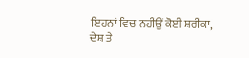ਇਹਨਾਂ ਵਿਚ ਨਹੀਉਂ ਕੋਈ ਸ਼ਰੀਕਾ,
ਦੇਸ਼ ਤੇ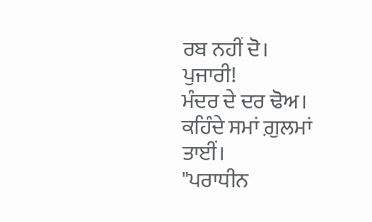ਰਬ ਨਹੀਂ ਦੋ।
ਪੁਜਾਰੀ!
ਮੰਦਰ ਦੇ ਦਰ ਢੋਅ।
ਕਹਿੰਦੇ ਸਮਾਂ ਗ਼ੁਲਮਾਂ ਤਾਈਂ।
"ਪਰਾਧੀਨ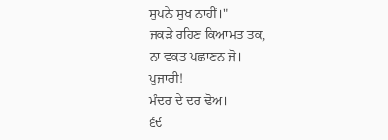ਸੁਪਨੇ ਸੁਖ ਨਾਹੀਂ।"
ਜਕੜੇ ਰਹਿਣ ਕਿਆਮਤ ਤਕ,
ਨਾ ਵਕਤ ਪਛਾਣਨ ਜੋ।
ਪੁਜਾਰੀ!
ਮੰਦਰ ਦੇ ਦਰ ਢੋਅ।
੬੯